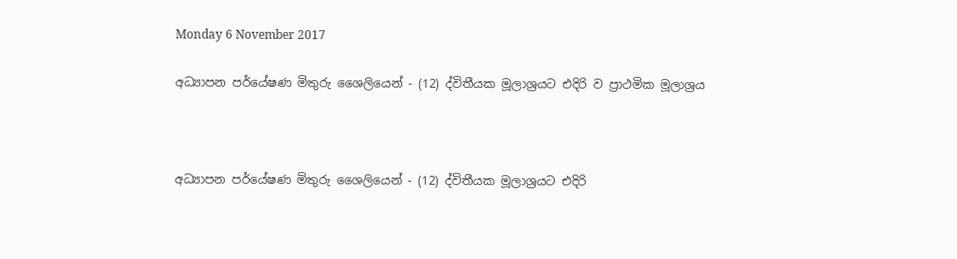Monday 6 November 2017

අධ්‍යාපන පර්යේෂණ මිතුරු ශෛලියෙන් - (12) ද්විතීයක මූලාශ්‍රයට එදිරි ව ප්‍රාථමික මූලාශ්‍රය



අධ්‍යාපන පර්යේෂණ මිතුරු ශෛලියෙන් - (12) ද්විතීයක මූලාශ්‍රයට එදිරි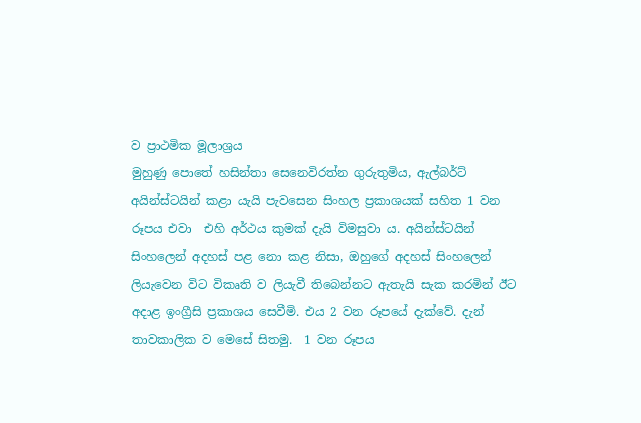ව ප්‍රාථමික මූලාශ්‍රය
මුහුණු පොතේ හසින්තා සෙනෙවිරත්න ගුරුතුමිය, ඇල්බර්ට් අයින්ස්ටයින් කළා යැයි පැවසෙන සිංහල ප්‍රකාශයක් සහිත 1 වන රූපය එවා  එහි අර්ථය කුමක් දැයි විමසුවා ය. අයින්ස්ටයින් සිංහලෙන් අදහස් පළ නො කළ නිසා, ඔහුගේ අදහස් සිංහලෙන් ලියැවෙන විට විකෘති ව ලියැවී තිබෙන්නට ඇතැයි සැක කරමින් ඊට අදාළ ඉංග්‍රීසි ප්‍රකාශය සෙවීමි. එය 2 වන රූපයේ දැක්වේ. දැන් තාවකාලික ව මෙසේ සිතමු.  1 වන රූපය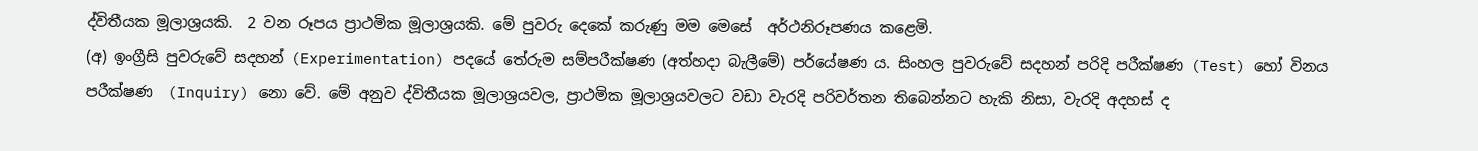ද්විතීයක මූලාශ්‍රයකි.  2 වන රූපය ප්‍රාථමික මූලාශ්‍රයකි. මේ පුවරු දෙකේ කරුණු මම මෙසේ  අර්ථනිරූපණය කළෙමි.
(අ) ඉංග්‍රීසි පුවරුවේ සදහන් (Experimentation) පදයේ තේරුම සම්පරීක්ෂණ (අත්හදා බැලීමේ) පර්යේෂණ ය. සිංහල පුවරුවේ සදහන් පරිදි පරීක්ෂණ (Test) හෝ විනය පරීක්ෂණ  (Inquiry) නො වේ. මේ අනුව ද්විතීයක මූලාශ්‍රයවල, ප්‍රාථමික මූලාශ්‍රයවලට වඩා වැරදි පරිවර්තන තිබෙන්නට හැකි නිසා, වැරදි අදහස් ද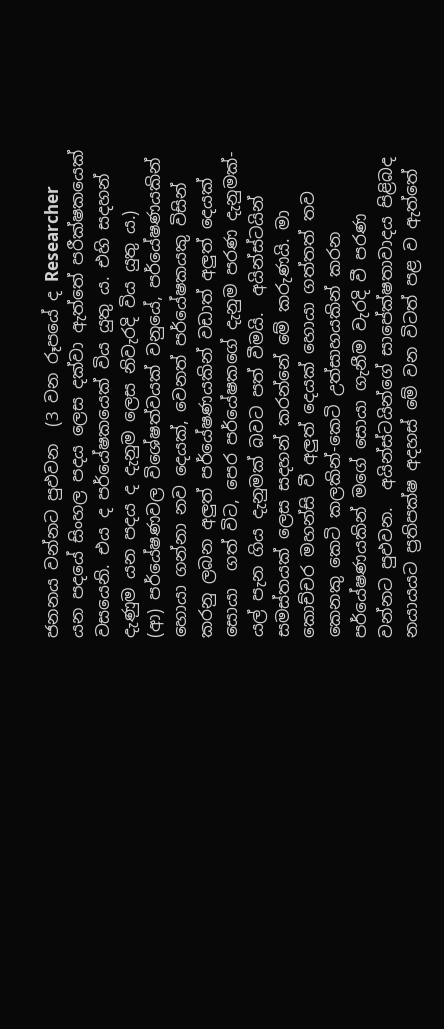ජනනය වන්නට පුඵවන  (3 වන රූපයේ ද Researcher යන පදයේ සිංහල පදය ලෙස දක්වා ඇත්තේ පරීක්ෂකයෙක්  වසයෙනි. එය ද පර්යේෂකයෙක් විය යුතු ය. එහි සදහන් දැණුම යන පදය ද දැනුම ලෙස නිවැරදි විය යුතු ය.)
(ආ) පර්යේෂණවල විශේෂත්වයක් වනුයේ, පර්යේෂණයකින් හොයා ගන්නා නව දෙයක්, වෙනත් පර්යේෂකයකු විසින් කරනු ලබන අලුත් පර්යේෂණයකින් වඩාත් අලුත් දෙයක් සොයා  ගත් විට, පෙර පර්යේෂකගේ දැනුම පරණ දැනුමක්-යල් පැන ගිය දැනුමක් බවට පත් වීමයි.  අයින්ස්ටයින් සමස්තයක් ලෙස සදහන් කරන්නේ මේ කරුණයි. මා කොච්චර මහන්සි වී අලුත් දෙයක් හොයා ගත්තත් තව කෙනකු කෙටි කලකින්-කෙටි උත්සාහයකින් කරන පර්යේෂණයකින් මගේ සොයා ගැනීම වැරදි වී පරණ වන්නට පුඵවන.  අයින්ස්ටයින්ගේ සාපේක්ෂතාවාදය පිළිබද නයායයට ප්‍රතිපක්ෂ අදහස් මේ වන විටත් පළ ව ඇත්තේ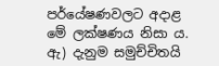පර්යේෂණවලට අදාළ මේ ලක්ෂණය නිසා ය.
ඇ) දැනුම සමුච්චිතයි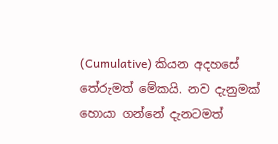(Cumulative) කියන අදහසේ තේරුමත් මේකයි. නව දැනුමක් හොයා ගන්නේ දැනටමත්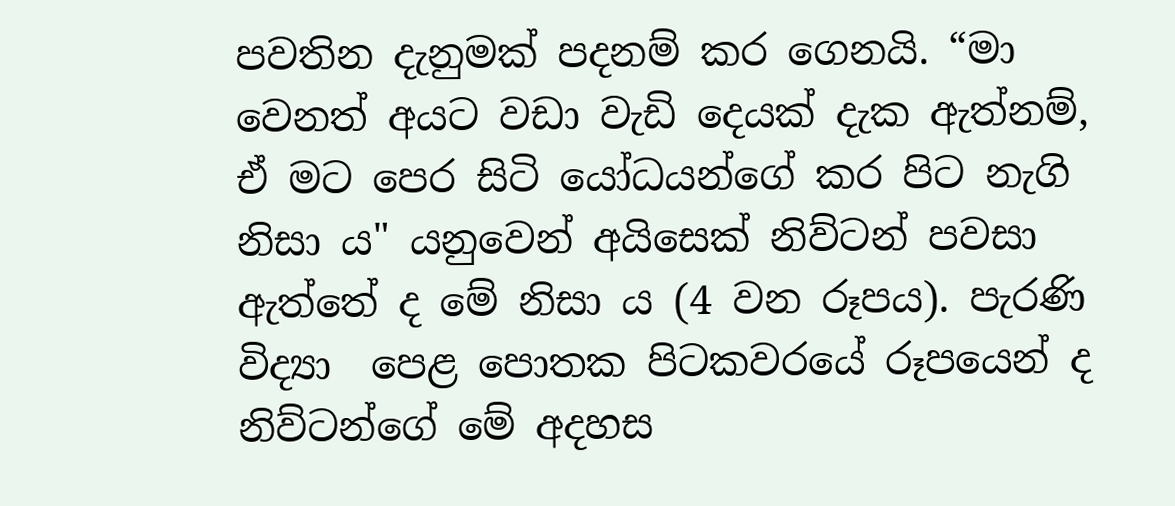පවතින දැනුමක් පදනම් කර ගෙනයි. “මා වෙනත් අයට වඩා වැඩි දෙයක් දැක ඇත්නම්, ඒ මට පෙර සිටි යෝධයන්ගේ කර පිට නැගි නිසා ය" යනුවෙන් අයිසෙක් නිව්ටන් පවසා ඇත්තේ ද මේ නිසා ය (4 වන රූපය). පැරණි විද්‍යා  පෙළ පොතක පිටකවරයේ රූපයෙන් ද නිව්ටන්ගේ මේ අදහස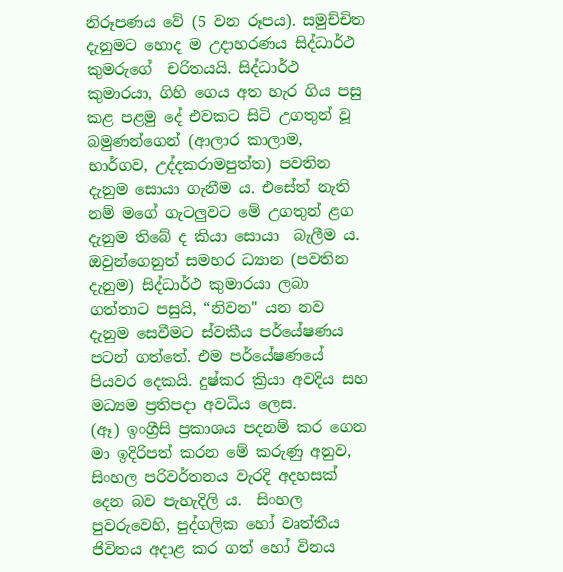නිරූපණය වේ (5 වන රූපය). සමුච්චිත දැනුමට හොද ම උදාහරණය සිද්ධාර්ථ කුමරුගේ  චරිතයයි. සිද්ධාර්ථ කුමාරයා, ගිහි ගෙය අත හැර ගිය පසු කළ පළමු දේ එවකට සිටි උගතුන් වූ බමුණන්ගෙන් (ආලාර කාලාම,  භාර්ගව, උද්දකරාමපුත්ත) පවතින දැනුම සොයා ගැනීම ය. එසේත් නැති නම් මගේ ගැටලුවට මේ උගතුන් ළග දැනුම තිබේ ද කියා සොයා  බැලීම ය.  ඔවුන්ගෙනුත් සමහර ධ්‍යාන (පවතින දැනුම) සිද්ධාර්ථ කුමාරයා ලබා ගත්තාට පසුයි, “නිවන" යන නව දැනුම සෙවීමට ස්වකීය පර්යේෂණය පටන් ගත්තේ. එම පර්යේෂණයේ පියවර දෙකයි. දුෂ්කර ක්‍රියා අවදිය සහ මධ්‍යම ප්‍රතිපදා අවධිය ලෙස.
(ඈ) ඉංග්‍රීසි ප්‍රකාශය පදනම් කර ගෙන මා ඉදිරිපත් කරන මේ කරුණු අනුව, සිංහල පරිවර්තනය වැරදි අදහසක් දෙන බව පැහැදිලි ය.  සිංහල පුවරුවෙහි, පුද්ගලික හෝ වෘත්තීය ජිවිතය අදාළ කර ගත් හෝ විනය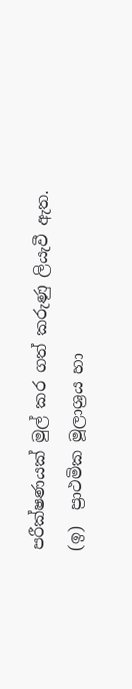පරීක්ෂණයක් මුල් කර ගත් කරුණු ලියැවී ඇත.
(ඉ)  ප්‍රාථමික මූලාශ්‍රය හා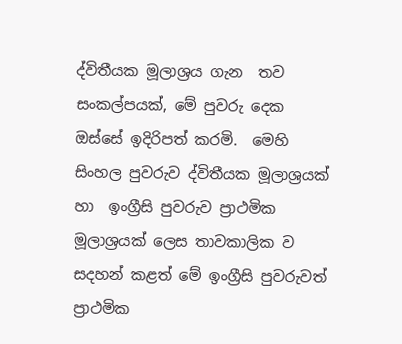ද්විතීයක මූලාශ්‍රය ගැන  තව සංකල්පයක්, මේ පුවරු දෙක ඔස්සේ ඉදිරිපත් කරමි.  මෙහි සිංහල පුවරුව ද්විතීයක මූලාශ්‍රයක් හා  ඉංග්‍රීසි පුවරුව ප්‍රාථමික මූලාශ්‍රයක් ලෙස තාවකාලික ව සදහන් කළත් මේ ඉංග්‍රීසි පුවරුවත් ප්‍රාථමික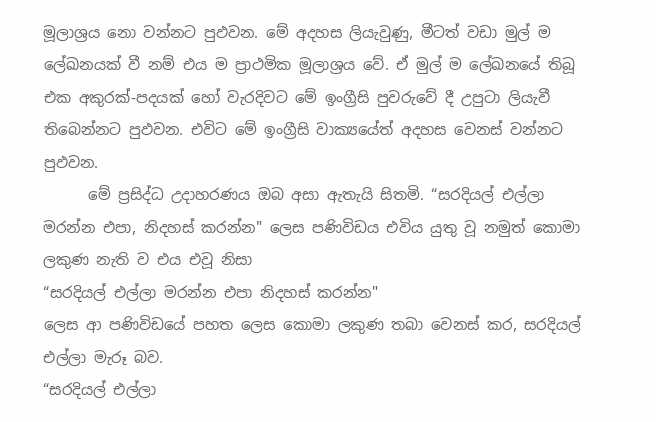මූලාශ්‍රය නො වන්නට පුඵවන. මේ අදහස ලියැවුණු, මීටත් වඩා මුල් ම ලේඛනයක් වී නම් එය ම ප්‍රාථමික මූලාශ්‍රය වේ. ඒ මුල් ම ලේඛනයේ තිබූ එක අකුරක්-පදයක් හෝ වැරදිවට මේ ඉංග්‍රීසි පුවරුවේ දී උපුටා ලියැවී තිබෙන්නට පුඵවන. එවිට මේ ඉංග්‍රීසි වාක්‍යයේත් අදහස වෙනස් වන්නට පුඵවන.
      මේ ප්‍රසිද්ධ උදාහරණය ඔබ අසා ඇතැයි සිතමි. “සරදියල් එල්ලා මරන්න එපා, නිදහස් කරන්න" ලෙස පණිවිඩය එවිය යුතු වූ නමුත් කොමා ලකුණ නැති ව එය එවූ නිසා
“සරදියල් එල්ලා මරන්න එපා නිදහස් කරන්න"
ලෙස ආ පණිවිඩයේ පහත ලෙස කොමා ලකුණ තබා වෙනස් කර, සරදියල් එල්ලා මැරූ බව.
“සරදියල් එල්ලා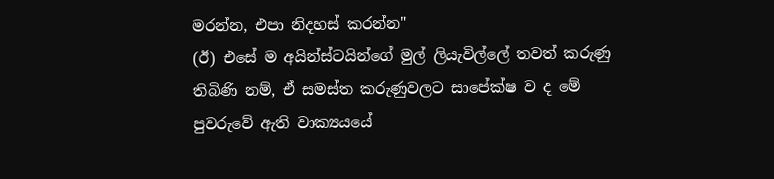මරන්න, එපා නිදහස් කරන්න"
(ඊ) එසේ ම අයින්ස්ටයින්ගේ මුල් ලියැවිල්ලේ තවත් කරුණු තිබිණි නම්, ඒ සමස්ත කරුණුවලට සාපේක්ෂ ව ද මේ පුවරුවේ ඇති වාක්‍යයයේ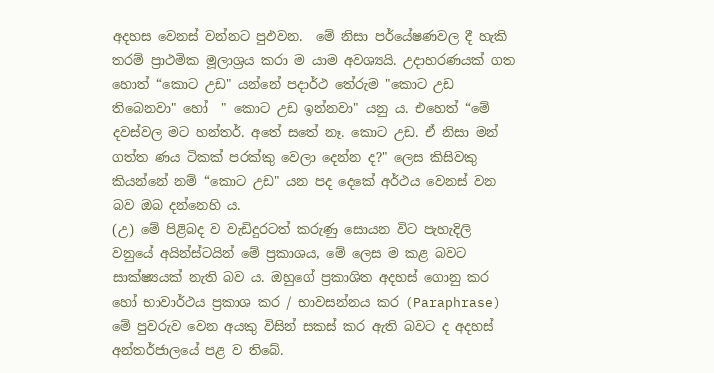අදහස වෙනස් වන්නට පුඵවන.  මේ නිසා පර්යේෂණවල දී හැකි තරම් ප්‍රාථමික මූලාශ්‍රය කරා ම යාම අවශ්‍යයි. උදාහරණයක් ගත හොත් “කොට උඩ" යන්නේ පදාර්ථ තේරුම "කොට උඩ තිබෙනවා" හෝ  " කොට උඩ ඉන්නවා" යනු ය. එහෙත් “මේ දවස්වල මට හන්තර්. අතේ සතේ නෑ. කොට උඩ. ඒ නිසා මන් ගත්ත ණය ටිකක් පරක්කු වෙලා දෙන්න ද?" ලෙස කිසිවකු කියන්නේ නම් “කොට උඩ" යන පද දෙකේ අර්ථය වෙනස් වන බව ඔබ දන්නෙහි ය.
(උ) මේ පිළිබද ව වැඩිදුරටත් කරුණු සොයන විට පැහැදිලි වනුයේ අයින්ස්ටයින් මේ ප්‍රකාශය, මේ ලෙස ම කළ බවට සාක්ෂ්‍යයක් නැති බව ය. ඔහුගේ ප්‍රකාශිත අදහස් ගොනු කර හෝ භාවාර්ථය ප්‍රකාශ කර / භාවසන්නය කර (Paraphrase)  මේ පුවරුව වෙන අයකු විසින් සකස් කර ඇති බවට ද අදහස් අන්තර්ජාලයේ පළ ව තිබේ.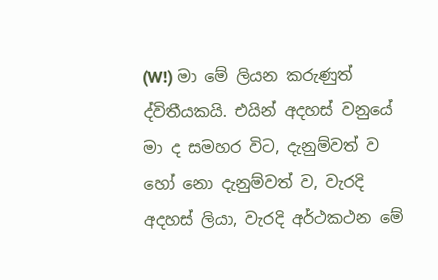(W!) මා මේ ලියන කරුණුත් ද්විතීයකයි. එයින් අදහස් වනුයේ මා ද සමහර විට, දැනුම්වත් ව හෝ නො දැනුම්වත් ව, වැරදි අදහස් ලියා, වැරදි අර්ථකථන මේ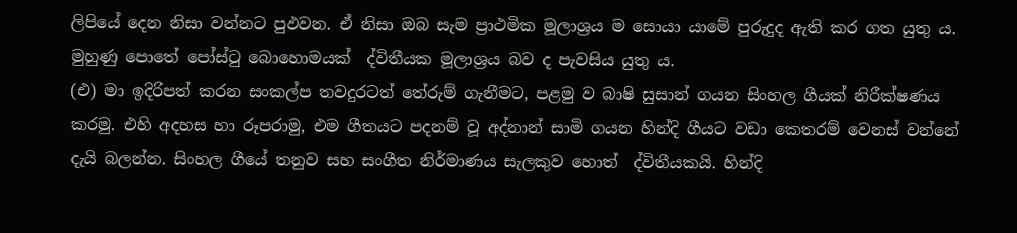ලිපියේ දෙන නිසා වන්නට පුඵවන. ඒ නිසා ඔබ සැම ප්‍රාථමික මූලාශ්‍රය ම සොයා යාමේ පුරුදුද ඇති කර ගත යුතු ය. මුහුණු පොතේ පෝස්ටු බොහොමයක්  ද්විතීයක මූලාශ්‍රය බව ද පැවසිය යුතු ය.
(එ) මා ඉදිරිපත් කරන සංකල්ප තවදුරටත් තේරුම් ගැනීමට, පළමු ව බාෂි සුසාන් ගයන සිංහල ගීයක් නිරීක්ෂණය කරමු. එහි අදහස හා රූපරාමු, එම ගීතයට පදනම් වූ අද්නාන් සාමි ගයන හින්දි ගීයට වඩා කෙතරම් වෙනස් වන්නේ දැයි බලන්න. සිංහල ගීයේ තනුව සහ සංගීත නිර්මාණය සැලකුව හොත්  ද්විතීයකයි. හින්දි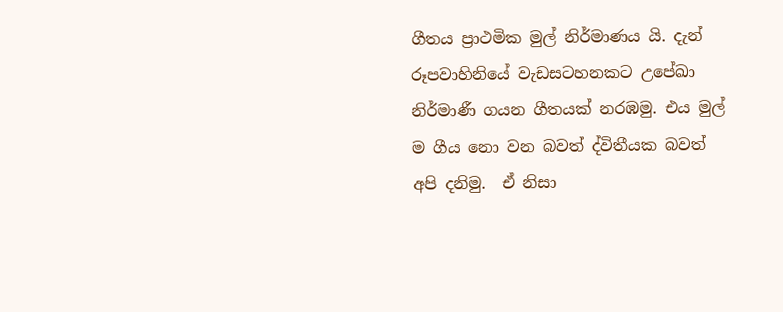ගීතය ප්‍රාථමික මුල් නිර්මාණය යි. දැන් රූපවාහිනියේ වැඩසටහනකට උපේඛා නිර්මාණී ගයන ගීතයක් නරඹමු. එය මුල් ම ගීය නො වන බවත් ද්විතීයක බවත් අපි දනිමු.  ඒ නිසා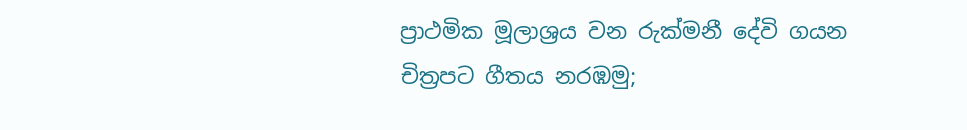ප්‍රාථමික මූලාශ්‍රය වන රුක්මනී දේවි ගයන චිත්‍රපට ගීතය නරඹමු;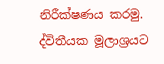නිරීක්ෂණය කරමු. ද්විතීයක මූලාශ්‍රයට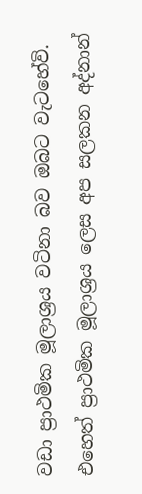වඩා ප්‍රාථමික මූලාශ්‍රය වටිනා බව ඔබට වැටහේවි.  එහෙත් ප්‍රාථමික මූලාශ්‍රය ලෙස අප සලකන අද්නාන්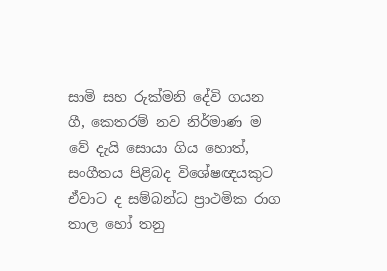සාමි සහ රුක්මනි දේවි ගයන ගී, කෙතරම් නව නිර්මාණ ම වේ දැයි සොයා ගිය හොත්, සංගීතය පිළිබද විශේෂඥයකුට ඒවාට ද සම්බන්ධ ප්‍රාථමික රාග තාල හෝ තනු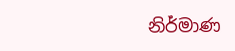නිර්මාණ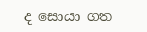ද සොයා ගත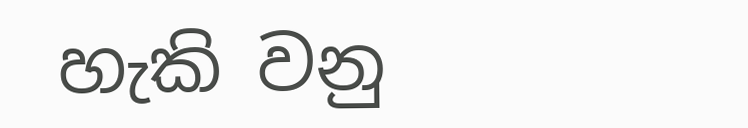හැකි වනු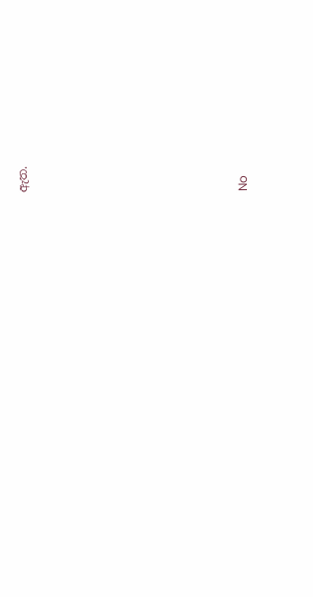ඇත.










No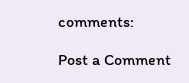comments:

Post a Comment